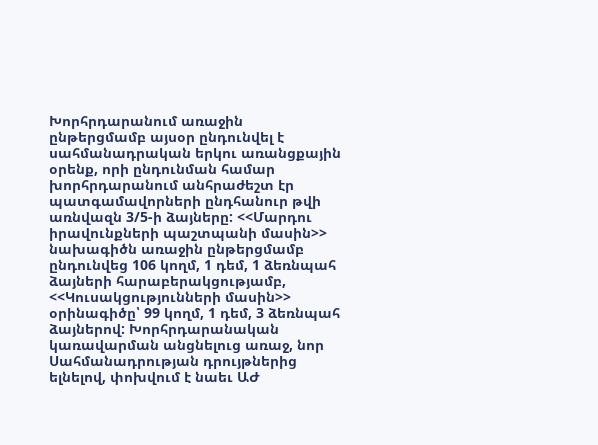Խորհրդարանում առաջին ընթերցմամբ այսօր ընդունվել է սահմանադրական երկու առանցքային օրենք, որի ընդունման համար խորհրդարանում անհրաժեշտ էր պատգամավորների ընդհանուր թվի առնվազն 3/5-ի ձայները: <<Մարդու իրավունքների պաշտպանի մասին>> նախագիծն առաջին ընթերցմամբ ընդունվեց 106 կողմ, 1 դեմ, 1 ձեռնպահ ձայների հարաբերակցությամբ, <<Կուսակցությունների մասին>> օրինագիծը՝ 99 կողմ, 1 դեմ, 3 ձեռնպահ ձայներով: Խորհրդարանական կառավարման անցնելուց առաջ, նոր Սահմանադրության դրույթներից ելնելով, փոխվում է նաեւ ԱԺ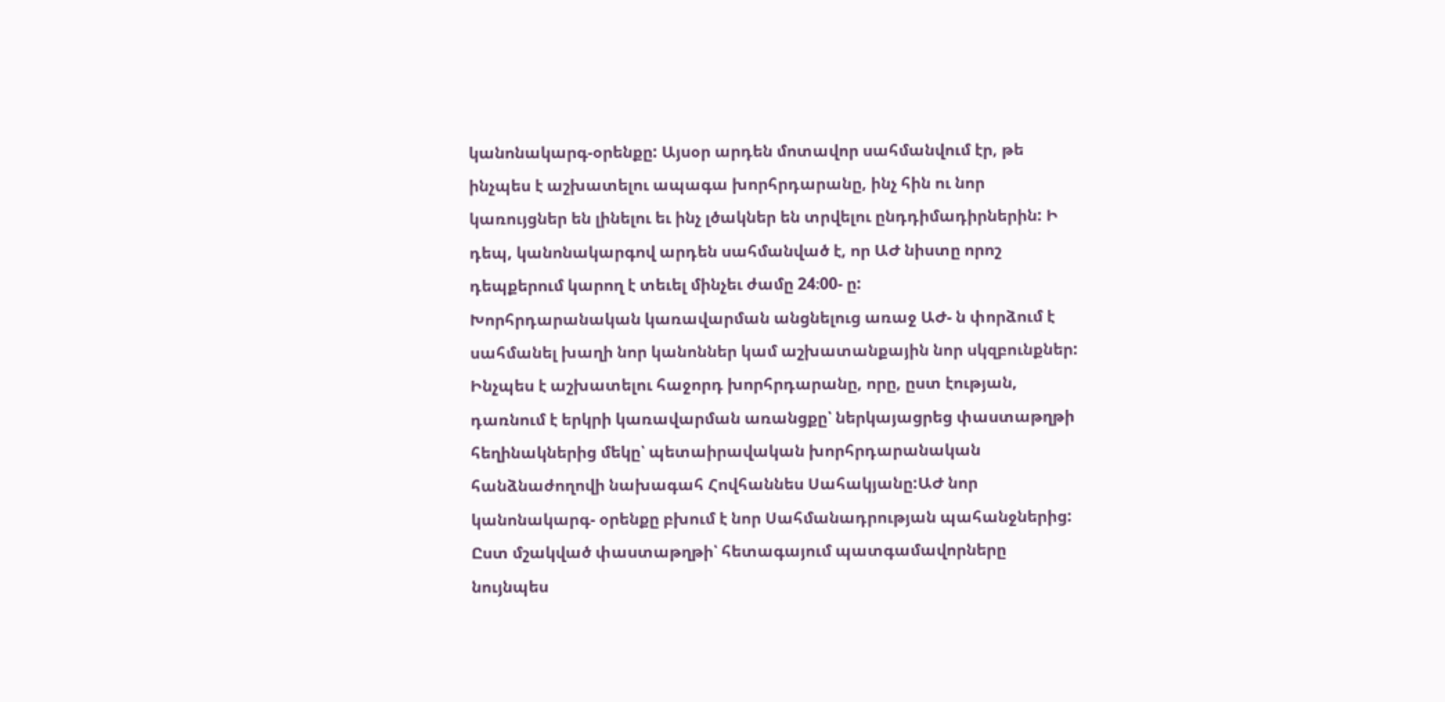կանոնակարգ-օրենքը: Այսօր արդեն մոտավոր սահմանվում էր, թե ինչպես է աշխատելու ապագա խորհրդարանը, ինչ հին ու նոր կառույցներ են լինելու եւ ինչ լծակներ են տրվելու ընդդիմադիրներին: Ի դեպ, կանոնակարգով արդեն սահմանված է, որ ԱԺ նիստը որոշ դեպքերում կարող է տեւել մինչեւ ժամը 24։00- ը:
Խորհրդարանական կառավարման անցնելուց առաջ ԱԺ- ն փորձում է սահմանել խաղի նոր կանոններ կամ աշխատանքային նոր սկզբունքներ: Ինչպես է աշխատելու հաջորդ խորհրդարանը, որը, ըստ էության, դառնում է երկրի կառավարման առանցքը՝ ներկայացրեց փաստաթղթի հեղինակներից մեկը՝ պետաիրավական խորհրդարանական հանձնաժողովի նախագահ Հովհաննես Սահակյանը:ԱԺ նոր կանոնակարգ- օրենքը բխում է նոր Սահմանադրության պահանջներից: Ըստ մշակված փաստաթղթի՝ հետագայում պատգամավորները նույնպես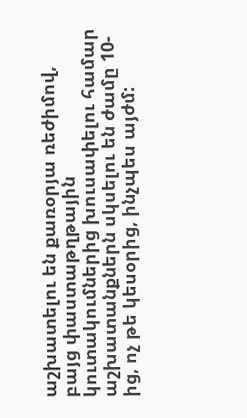աշխատելու են քառօրյա ռեժիմով, բայց փաստաթղթային կուտակումներից խուսափելու համար աշխատանքներն սկսելու են ժամը 10-ից, ոչ թե կեսօրից, ինչպես այժմ: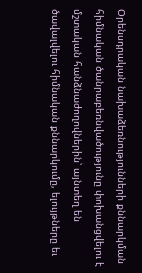Օրենսդրական նախաձեռնությունների քննարկման հիմնական ծանրաբեռնվածությունը փոխանցվելու է մշտական հանձնաժողովներին՝ այնտեղ են ծավալվելու հիմնական քննարկումը, ելույթները եւ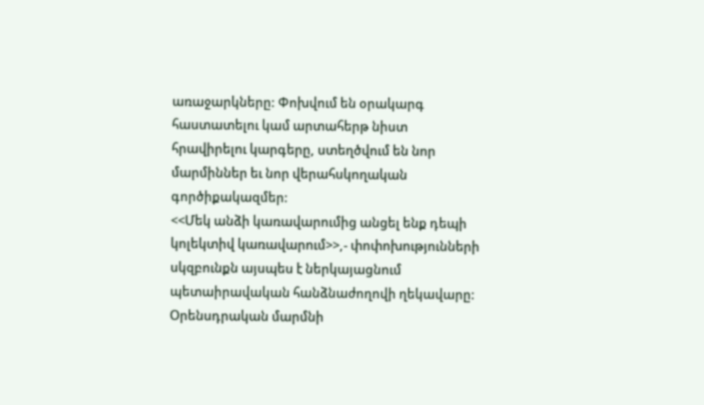առաջարկները: Փոխվում են օրակարգ հաստատելու կամ արտահերթ նիստ հրավիրելու կարգերը, ստեղծվում են նոր մարմիններ եւ նոր վերահսկողական գործիքակազմեր:
<<Մեկ անձի կառավարումից անցել ենք դեպի կոլեկտիվ կառավարում>>,- փոփոխությունների սկզբունքն այսպես է ներկայացնում պետաիրավական հանձնաժողովի ղեկավարը: Օրենսդրական մարմնի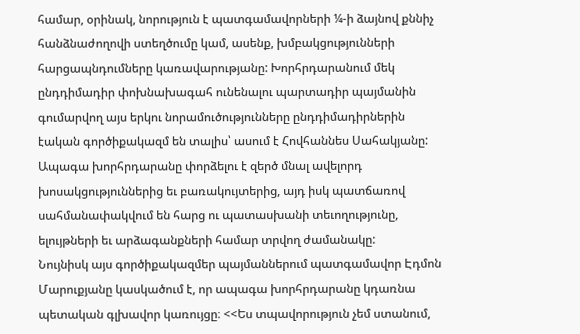համար, օրինակ, նորություն է պատգամավորների ¼-ի ձայնով քննիչ հանձնաժողովի ստեղծումը կամ, ասենք, խմբակցությունների հարցապնդումները կառավարությանը: Խորհրդարանում մեկ ընդդիմադիր փոխնախագահ ունենալու պարտադիր պայմանին գումարվող այս երկու նորամուծությունները ընդդիմադիրներին էական գործիքակազմ են տալիս՝ ասում է Հովհաննես Սահակյանը: Ապագա խորհրդարանը փորձելու է զերծ մնալ ավելորդ խոսակցություններից եւ բառակույտերից, այդ իսկ պատճառով սահմանափակվում են հարց ու պատասխանի տեւողությունը, ելույթների եւ արձագանքների համար տրվող ժամանակը:
Նույնիսկ այս գործիքակազմեր պայմաններում պատգամավոր Էդմոն Մարուքյանը կասկածում է, որ ապագա խորհրդարանը կդառնա պետական գլխավոր կառույցը։ <<Ես տպավորություն չեմ ստանում,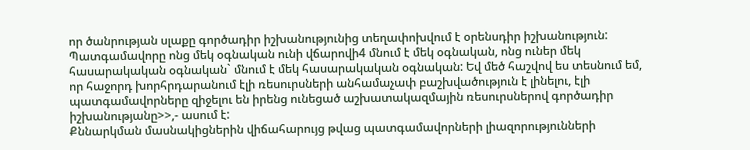որ ծանրության սլաքը գործադիր իշխանությունից տեղափոխվում է օրենսդիր իշխանություն: Պատգամավորը ոնց մեկ օգնական ունի վճարովի4 մնում է մեկ օգնական, ոնց ուներ մեկ հասարակական օգնական` մնում է մեկ հասարակական օգնական: Եվ մեծ հաշվով ես տեսնում եմ, որ հաջորդ խորհրդարանում էլի ռեսուրսների անհամաչափ բաշխվածություն է լինելու, էլի պատգամավորները զիջելու են իրենց ունեցած աշխատակազմային ռեսուրսներով գործադիր իշխանությանը>>,- ասում է:
Քննարկման մասնակիցներին վիճահարույց թվաց պատգամավորների լիազորությունների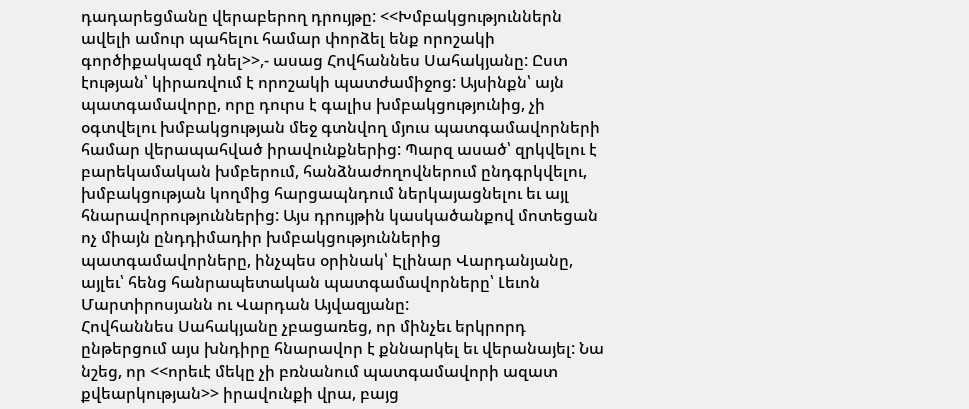դադարեցմանը վերաբերող դրույթը: <<Խմբակցություններն ավելի ամուր պահելու համար փորձել ենք որոշակի գործիքակազմ դնել>>,- ասաց Հովհաննես Սահակյանը: Ըստ էության՝ կիրառվում է որոշակի պատժամիջոց: Այսինքն՝ այն պատգամավորը, որը դուրս է գալիս խմբակցությունից, չի օգտվելու խմբակցության մեջ գտնվող մյուս պատգամավորների համար վերապահված իրավունքներից: Պարզ ասած՝ զրկվելու է բարեկամական խմբերում, հանձնաժողովներում ընդգրկվելու, խմբակցության կողմից հարցապնդում ներկայացնելու եւ այլ հնարավորություններից: Այս դրույթին կասկածանքով մոտեցան ոչ միայն ընդդիմադիր խմբակցություններից պատգամավորները, ինչպես օրինակ՝ Էլինար Վարդանյանը, այլեւ՝ հենց հանրապետական պատգամավորները՝ Լեւոն Մարտիրոսյանն ու Վարդան Այվազյանը:
Հովհաննես Սահակյանը չբացառեց, որ մինչեւ երկրորդ ընթերցում այս խնդիրը հնարավոր է քննարկել եւ վերանայել: Նա նշեց, որ <<որեւէ մեկը չի բռնանում պատգամավորի ազատ քվեարկության>> իրավունքի վրա, բայց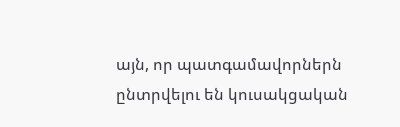այն, որ պատգամավորներն ընտրվելու են կուսակցական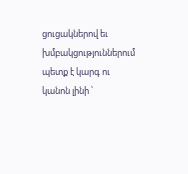ցուցակներով եւ խմբակցություններում պետք է կարգ ու կանոն լինի ՝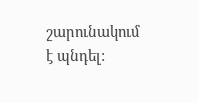շարունակում է պնդել: